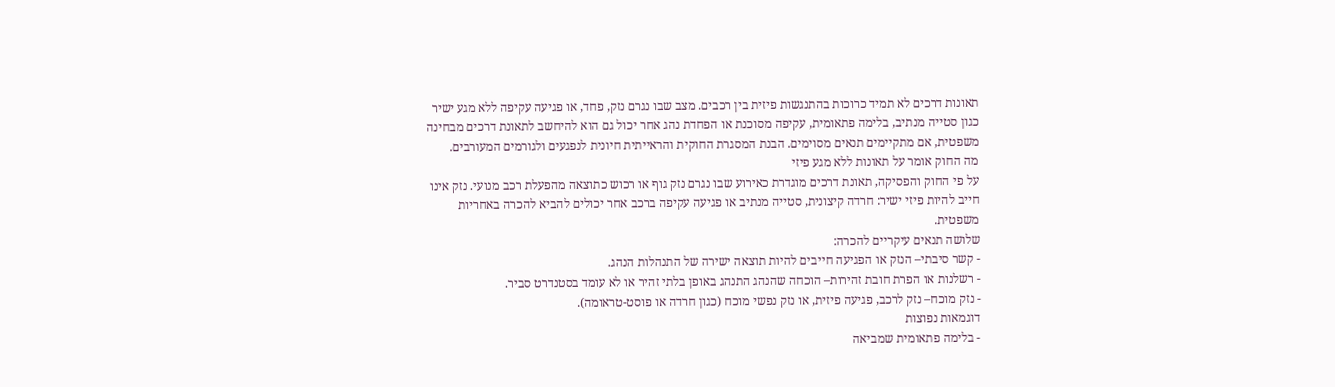תאונות דרכים לא תמיד כרוכות בהתנגשות פיזית בין רכבים. מצב שבו נגרם נזק, פחד, או פגיעה עקיפה ללא מגע ישיר כגון סטייה מנתיב, בלימה פתאומית, עקיפה מסוכנת או הפחדת נהג אחר יכול גם הוא להיחשב לתאונת דרכים מבחינה משפטית, אם מתקיימים תנאים מסוימים. הבנת המסגרת החוקית והראייתית חיונית לנפגעים ולגורמים המעורבים.
מה החוק אומר על תאונות ללא מגע פיזי
על פי החוק והפסיקה, תאונת דרכים מוגדרת כאירוע שבו נגרם נזק גוף או רכוש כתוצאה מהפעלת רכב מנועי. נזק אינו חייב להיות פיזי ישיר: חרדה קיצונית, סטייה מנתיב או פגיעה עקיפה ברכב אחר יכולים להביא להכרה באחריות משפטית.
שלושה תנאים עיקריים להכרה:
- קשר סיבתי– הנזק או הפגיעה חייבים להיות תוצאה ישירה של התנהלות הנהג.
- רשלנות או הפרת חובת זהירות– הוכחה שהנהג התנהג באופן בלתי זהיר או לא עומד בסטנדרט סביר.
- נזק מוכח– נזק לרכב, פגיעה פיזית, או נזק נפשי מוכח (כגון חרדה או פוסט-טראומה).
דוגמאות נפוצות
- בלימה פתאומית שמביאה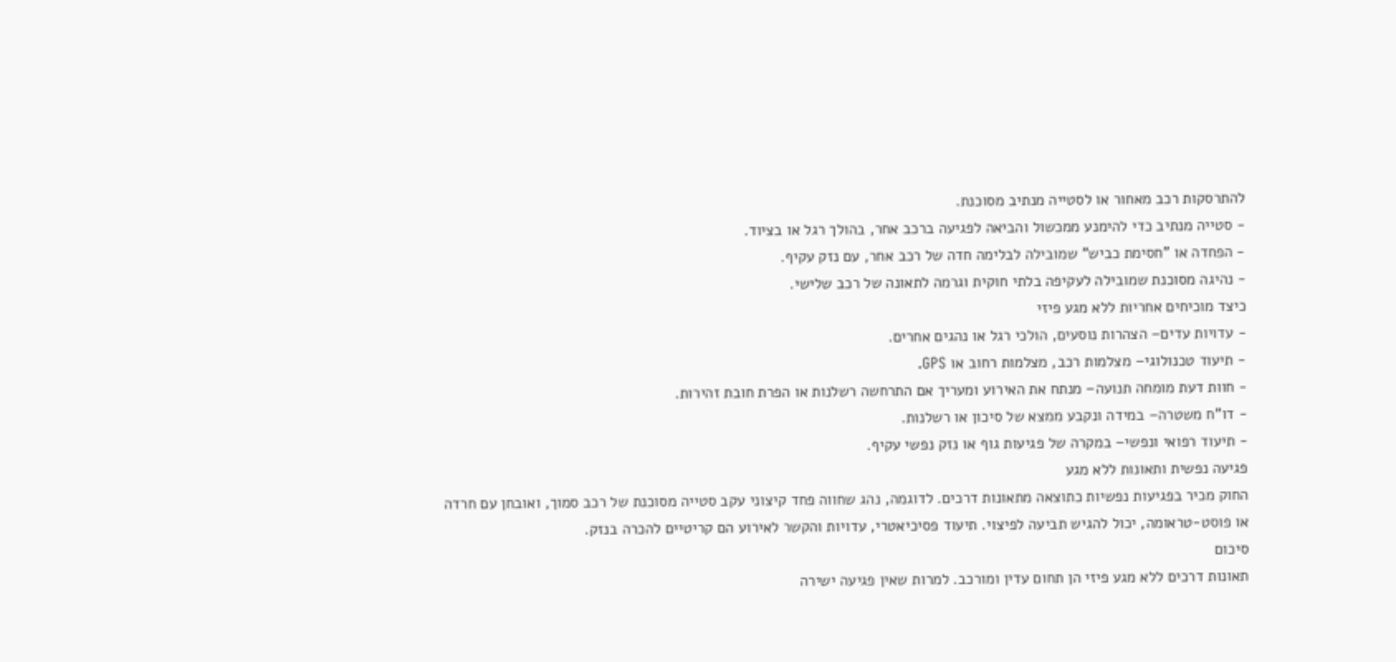להתרסקות רכב מאחור או לסטייה מנתיב מסוכנת.
- סטייה מנתיב כדי להימנע ממכשול והביאה לפגיעה ברכב אחר, בהולך רגל או בציוד.
- הפחדה או "חסימת כביש" שמובילה לבלימה חדה של רכב אחר, עם נזק עקיף.
- נהיגה מסוכנת שמובילה לעקיפה בלתי חוקית וגרמה לתאונה של רכב שלישי.
כיצד מוכיחים אחריות ללא מגע פיזי
- עדויות עדים– הצהרות נוסעים, הולכי רגל או נהגים אחרים.
- תיעוד טכנולוגי– מצלמות רכב, מצלמות רחוב או GPS.
- חוות דעת מומחה תנועה– מנתח את האירוע ומעריך אם התרחשה רשלנות או הפרת חובת זהירות.
- דו”ח משטרה– במידה ונקבע ממצא של סיכון או רשלנות.
- תיעוד רפואי ונפשי– במקרה של פגיעות גוף או נזק נפשי עקיף.
פגיעה נפשית ותאונות ללא מגע
החוק מכיר בפגיעות נפשיות כתוצאה מתאונות דרכים. לדוגמה, נהג שחווה פחד קיצוני עקב סטייה מסוכנת של רכב סמוך, ואובחן עם חרדה או פוסט-טראומה, יכול להגיש תביעה לפיצוי. תיעוד פסיכיאטרי, עדויות והקשר לאירוע הם קריטיים להכרה בנזק.
סיכום
תאונות דרכים ללא מגע פיזי הן תחום עדין ומורכב. למרות שאין פגיעה ישירה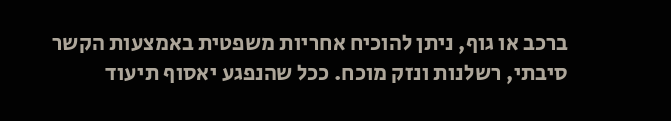ברכב או גוף, ניתן להוכיח אחריות משפטית באמצעות הקשר סיבתי, רשלנות ונזק מוכח. ככל שהנפגע יאסוף תיעוד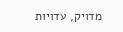מדויק, עדויות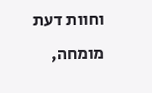וחוות דעת מומחה,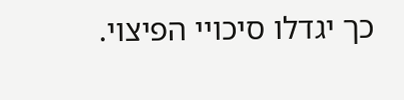כך יגדלו סיכויי הפיצוי.